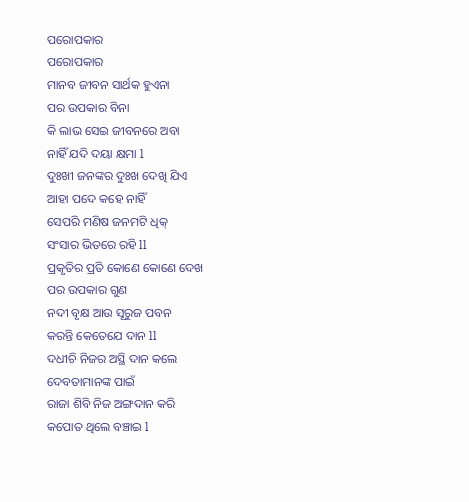ପରୋପକାର
ପରୋପକାର
ମାନବ ଜୀବନ ସାର୍ଥକ ହୁଏନା
ପର ଉପକାର ବିନା
କି ଲାଭ ସେଇ ଜୀବନରେ ଅବା
ନାହିଁ ଯଦି ଦୟା କ୍ଷମା l
ଦୁଃଖୀ ଜନଙ୍କର ଦୁଃଖ ଦେଖି ଯିଏ
ଆହା ପଦେ କହେ ନାହିଁ
ସେପରି ମଣିଷ ଜନମଟି ଧିକ୍
ସଂସାର ଭିତରେ ରହି ll
ପ୍ରକୃତିର ପ୍ରତି କୋଣେ କୋଣେ ଦେଖ
ପର ଉପକାର ଗୁଣ
ନଦୀ ବୃକ୍ଷ ଆଉ ସୂରୁଜ ପବନ
କରନ୍ତି କେତେଯେ ଦାନ ll
ଦଧୀଚି ନିଜର ଅସ୍ଥି ଦାନ କଲେ
ଦେବତାମାନଙ୍କ ପାଇଁ
ରାଜା ଶିବି ନିଜ ଅଙ୍ଗଦାନ କରି
କପୋତ ଥିଲେ ବଞ୍ଚାଇ l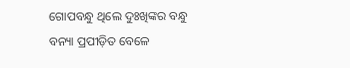ଗୋପବନ୍ଧୁ ଥିଲେ ଦୁଃଖିଙ୍କର ବନ୍ଧୁ
ବନ୍ୟା ପ୍ରପୀଡ଼ିତ ବେଳେ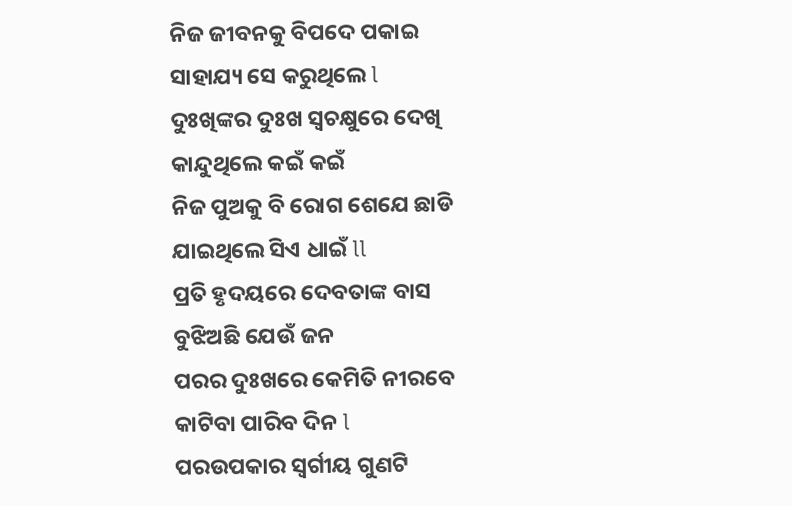ନିଜ ଜୀବନକୁ ବିପଦେ ପକାଇ
ସାହାଯ୍ୟ ସେ କରୁଥିଲେ l
ଦୁଃଖିଙ୍କର ଦୁଃଖ ସ୍ୱଚକ୍ଷୁରେ ଦେଖି
କାନ୍ଦୁଥିଲେ କଇଁ କଇଁ
ନିଜ ପୁଅକୁ ବି ରୋଗ ଶେଯେ ଛାଡି
ଯାଇଥିଲେ ସିଏ ଧାଇଁ ll
ପ୍ରତି ହୃଦୟରେ ଦେବତାଙ୍କ ବାସ
ବୁଝିଅଛି ଯେଉଁ ଜନ
ପରର ଦୁଃଖରେ କେମିତି ନୀରବେ
କାଟିବା ପାରିବ ଦିନ l
ପରଉପକାର ସ୍ୱର୍ଗୀୟ ଗୁଣଟି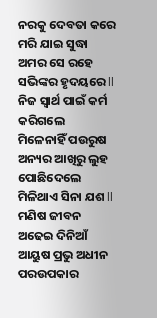ନରକୁ ଦେବତା କରେ
ମରି ଯାଇ ସୁଦ୍ଧା ଅମର ସେ ରହେ
ସଭିଙ୍କର ହୃଦୟରେ ll
ନିଜ ସ୍ୱାର୍ଥ ପାଇଁ କର୍ମ କରିଗଲେ
ମିଳେନାହିଁ ପଉରୁଷ
ଅନ୍ୟର ଆଖିରୁ ଲୁହ ପୋଛିଦେଲେ
ମିଳିଥାଏ ସିନା ଯଶ ll
ମଣିଷ ଜୀବନ ଅଢେଇ ଦିନିଆଁ
ଆୟୁଷ ପ୍ରଭୁ ଅଧୀନ
ପରଉପକାର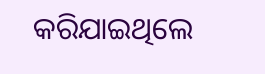କରିଯାଇଥିଲେ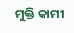ମୁକ୍ତି କାମୀ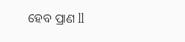ହେବ ପ୍ରାଣ ll